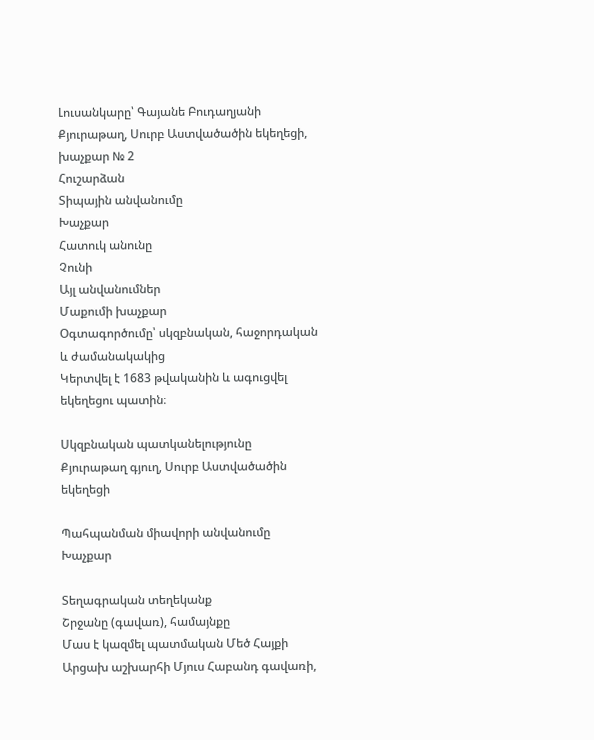Լուսանկարը՝ Գայանե Բուդաղյանի
Քյուրաթաղ, Սուրբ Աստվածածին եկեղեցի, խաչքար № 2
Հուշարձան
Տիպային անվանումը
Խաչքար
Հատուկ անունը
Չունի
Այլ անվանումներ
Մաքումի խաչքար
Օգտագործումը՝ սկզբնական, հաջորդական և ժամանակակից
Կերտվել է 1683 թվականին և ագուցվել եկեղեցու պատին։

Սկզբնական պատկանելությունը
Քյուրաթաղ գյուղ, Սուրբ Աստվածածին եկեղեցի

Պահպանման միավորի անվանումը
Խաչքար

Տեղագրական տեղեկանք
Շրջանը (գավառ), համայնքը
Մաս է կազմել պատմական Մեծ Հայքի Արցախ աշխարհի Մյուս Հաբանդ գավառի,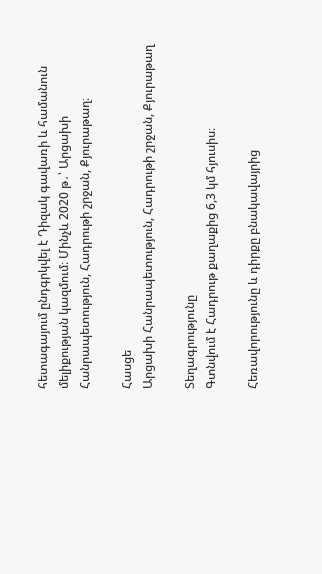հետագայում ընդգրկվել է Դիզակ գավառի և համանուն մելիքության կազմում։ Մինչև 2020 թ․՝ Արցախի Հանրապետություն, Հադրութի շրջան, Քյուրաթաղ։

Հասցե
Արցախի Հանրապետություն, Հադրութի շրջան, Քյուրաթաղ

Տեղագրությունը
Գտնվում է Հադրութ քաղաքից 6,3 կմ հյուսիս։

Հեռավորությունը և դիրքը բնակավայրից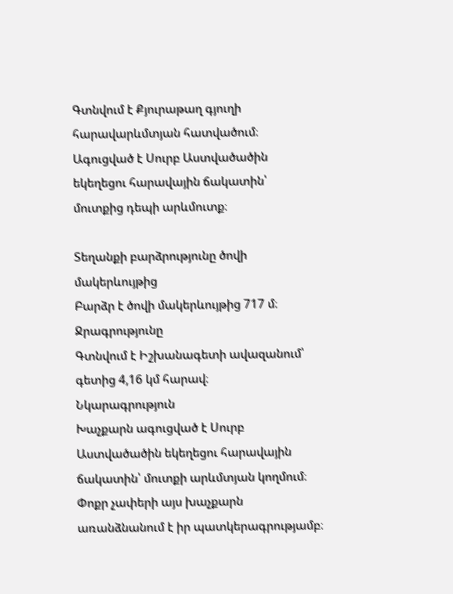Գտնվում է Քյուրաթաղ գյուղի հարավարևմտյան հատվածում։ Ագուցված է Սուրբ Աստվածածին եկեղեցու հարավային ճակատին՝ մուտքից դեպի արևմուտք։

Տեղանքի բարձրությունը ծովի մակերևույթից
Բարձր է ծովի մակերևույթից 717 մ։
Ջրագրությունը
Գտնվում է Իշխանագետի ավազանում՝ գետից 4,16 կմ հարավ։
Նկարագրություն
Խաչքարն ագուցված է Սուրբ Աստվածածին եկեղեցու հարավային ճակատին՝ մուտքի արևմտյան կողմում։ Փոքր չափերի այս խաչքարն առանձնանում է իր պատկերագրությամբ։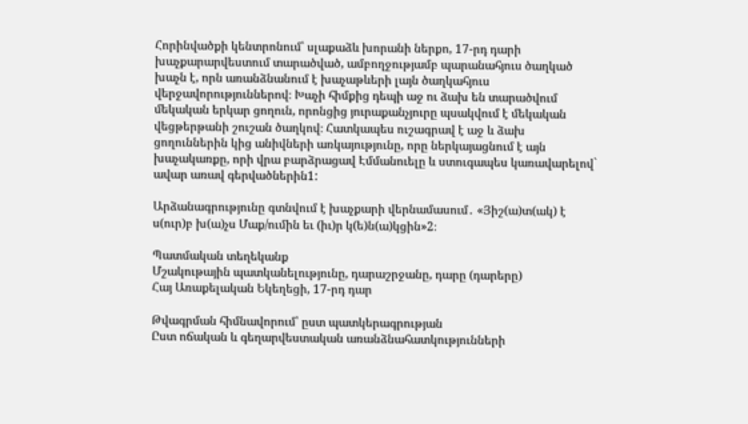Հորինվածքի կենտրոնում՝ սլաքաձև խորանի ներքո, 17-րդ դարի խաչքարարվեստում տարածված, ամբողջությամբ պարանահյուս ծաղկած խաչն է, որն առանձնանում է խաչաթևերի լայն ծաղկահյուս վերջավորություններով։ Խաչի հիմքից դեպի աջ ու ձախ են տարածվում մեկական երկար ցողուն, որոնցից յուրաքանչյուրը պսակվում է մեկական վեցթերթանի շուշան ծաղկով։ Հատկապես ուշագրավ է աջ և ձախ ցողուններին կից անիվների առկայությունը, որը ներկայացնում է այն խաչակառքը, որի վրա բարձրացավ Էմմանուելը և ստուգապես կառավարելով` ավար առավ գերվածներին1:

Արձանագրությունը գտնվում է խաչքարի վերնամասում․ «Յիշ(ա)տ(ակ) է ս(ուր)բ խ(ա)չս Մաք/ումին եւ (իւ)ր կ(ե)ն(ա)կցին»2։

Պատմական տեղեկանք
Մշակութային պատկանելությունը, դարաշրջանը, դարը (դարերը)
Հայ Առաքելական Եկեղեցի, 17-րդ դար

Թվագրման հիմնավորում՝ ըստ պատկերագրության
Ըստ ոճական և գեղարվեստական առանձնահատկությունների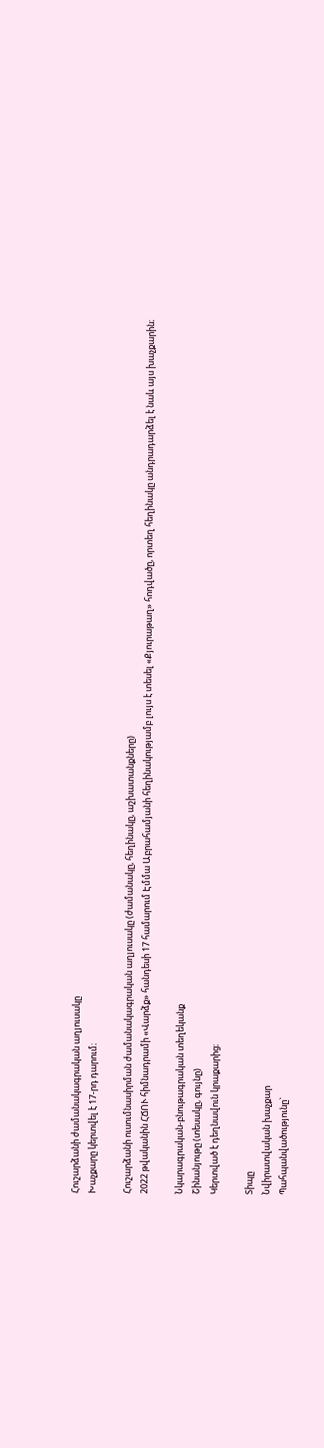Հուշարձանի ժամանակագրական աղյուսակը
Խաչքարը կերտվել է 17-րդ դարում։

Հուշարձանի ուսումնասիրման ժամանակագրական աղյուսակը (ժամանակը, հեղինակը, աշխատանքները)
2022 թվականին ՀՃՈՒ հիմնադրամի «Վարձք» հանդեսի 17 համարում Էմմա Աբրահամյանի հեղինակությամբ լույս է տեսել «Քյուրաթաղ» հոդվածը, որտեղ հեղինակը անդրադարձել է նաև այս խաչքարին։

Նկարագրական-բնութագրական տեղեկանք
Շինանյութը (տեսակը, գույնը)
Կերտված է դեղնավուն կրաքարից։

Տիպը
Նվիրատվական խաչքար
Պահպանվածությունը`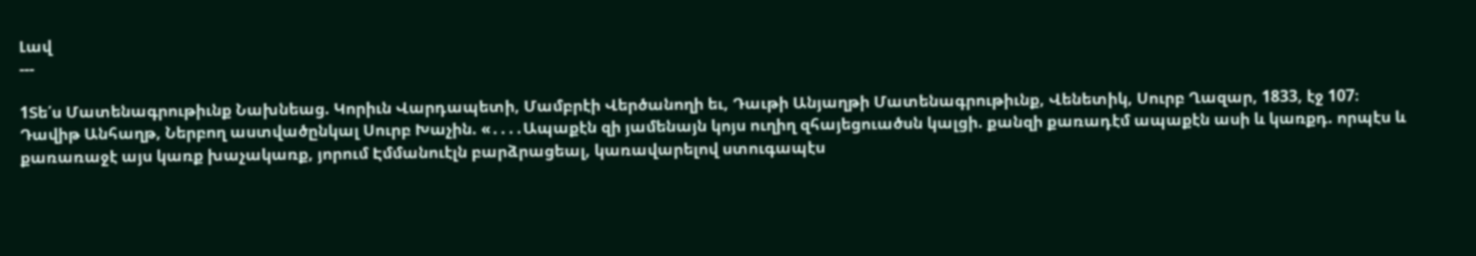Լավ
---

1Տե՛ս Մատենագրութիւնք Նախնեաց. Կորիւն Վարդապետի, Մամբրէի Վերծանողի եւ, Դաւթի Անյաղթի Մատենագրութիւնք, Վենետիկ, Սուրբ Ղազար, 1833, էջ 107։
Դավիթ Անհաղթ, Ներբող աստվածընկալ Սուրբ Խաչին. «․․․․Ապաքէն զի յամենայն կոյս ուղիղ զհայեցուածսն կալցի. քանզի քառադէմ ապաքէն ասի և կառքդ. որպէս և քառառաջէ այս կառք խաչակառք, յորում Էմմանուէլն բարձրացեալ, կառավարելով ստուգապէս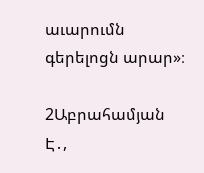աւարումն գերելոցն արար»։

2Աբրահամյան Է․,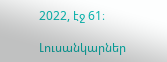2022, էջ 61։

Լուսանկարներ